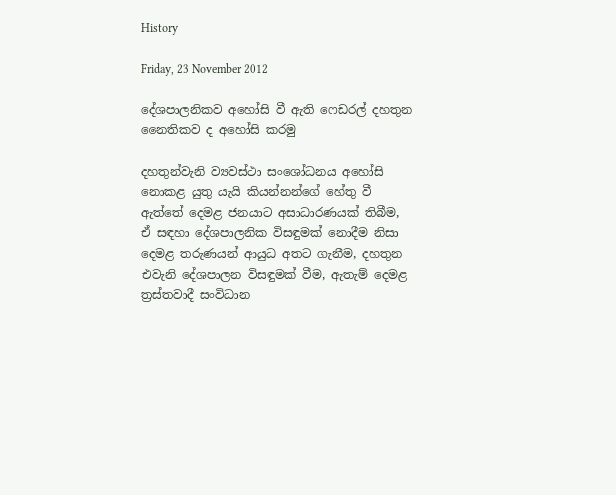History

Friday, 23 November 2012

දේශපාලනිකව අහෝසි වී ඇති ෆෙඩරල් දහතුන නෛතිකව ද අහෝසි කරමු

දහතුන්වැනි ව්‍යවස්ථා සංශෝධනය අහෝසි නොකළ යුතු යැයි කියන්නන්ගේ හේතු වී ඇත්තේ දෙමළ ජනයාට අසාධාරණයක් තිබීම, ඒ සඳහා දේශපාලනික විසඳුමක් නොදීම නිසා දෙමළ තරුණයන් ආයුධ අතට ගැනීම, දහතුන එවැනි දේශපාලන විසඳුමක් වීම, ඇතැම් දෙමළ ත්‍රස්තවාදී සංවිධාන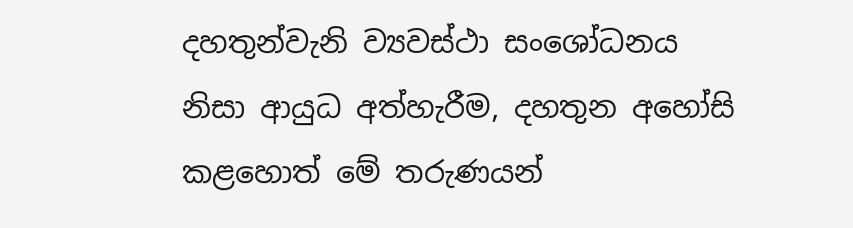දහතුන්වැනි ව්‍යවස්ථා සංශෝධනය නිසා ආයුධ අත්හැරීම, දහතුන අහෝසි කළහොත් මේ තරුණයන්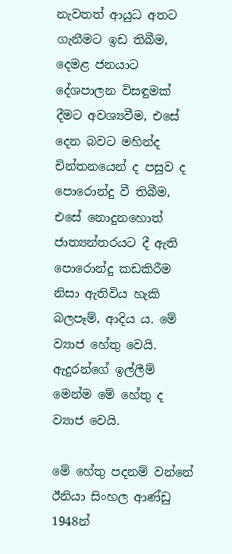නැවතත් ආයුධ අතට ගැනීමට ඉඩ තිබීම, දෙමළ ජනයාට දේශපාලන විසඳුමක් දීමට අවශ්‍යවීම, එසේ දෙන බවට මහින්ද චින්තනයෙන් ද පසුව ද පොරොන්දු වී තිබීම, එසේ නොදුනහොත් ජාත්‍යන්තරයට දී ඇති පොරොන්දු කඩකිරීම නිසා ඇතිවිය හැකි බලපෑම්, ආදිය ය. මේ ව්‍යාජ හේතු වෙයි. ඇදුරන්ගේ ඉල්ලීම් මෙන්ම මේ හේතු ද ව්‍යාජ වෙයි.

මේ හේතු පදනම් වන්නේ ඊනියා සිංහල ආණ්ඩු 1948න්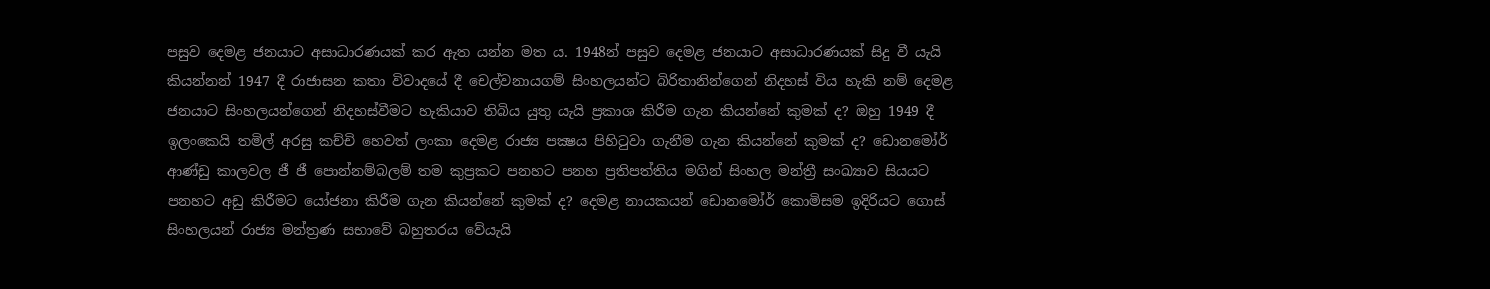පසුව දෙමළ ජනයාට අසාධාරණයක් කර ඇත යන්න මත ය. 1948න් පසුව දෙමළ ජනයාට අසාධාරණයක් සිදු වී යැයි කියන්නන් 1947 දී රාජාසන කතා විවාදයේ දී චෙල්වනායගම් සිංහලයන්ට බිරිතානින්ගෙන් නිදහස් විය හැකි නම් දෙමළ ජනයාට සිංහලයන්ගෙන් නිදහස්වීමට හැකියාව තිබිය යුතු යැයි ප්‍රකාශ කිරීම ගැන කියන්නේ කුමක් ද? ඔහු 1949 දී ඉලංකෙයි තමිල් අරසු කච්චි හෙවත් ලංකා දෙමළ රාජ්‍ය පක්‍ෂය පිහිටුවා ගැනීම ගැන කියන්නේ කුමක් ද? ඩොනමෝර් ආණ්ඩු කාලවල ජී ජී පොන්නම්බලම් තම කුප්‍රකට පනහට පනහ ප්‍රතිපත්තිය මගින් සිංහල මන්ත්‍රී සංඛ්‍යාව සියයට පනහට අඩු කිරීමට යෝජනා කිරීම ගැන කියන්නේ කුමක් ද? දෙමළ නායකයන් ඩොනමෝර් කොමිසම ඉදිරියට ගොස් සිංහලයන් රාජ්‍ය මන්ත්‍රණ සභාවේ බහුතරය වේයැයි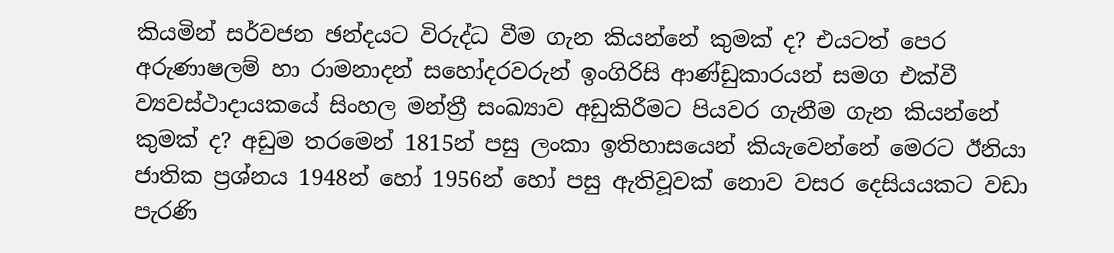කියමින් සර්වජන ඡන්දයට විරුද්ධ වීම ගැන කියන්නේ කුමක් ද? එයටත් පෙර අරුණාෂලම් හා රාමනාදන් සහෝදරවරුන් ඉංගිරිසි ආණ්ඩුකාරයන් සමග එක්වී ව්‍යවස්ථාදායකයේ සිංහල මන්ත්‍රී සංඛ්‍යාව අඩුකිරීමට පියවර ගැනීම ගැන කියන්නේ කුමක් ද? අඩුම තරමෙන් 1815න් පසු ලංකා ඉතිහාසයෙන් කියැවෙන්නේ මෙරට ඊනියා ජාතික ප්‍රශ්නය 1948න් හෝ 1956න් හෝ පසු ඇතිවූවක් නොව වසර දෙසියයකට වඩා පැරණි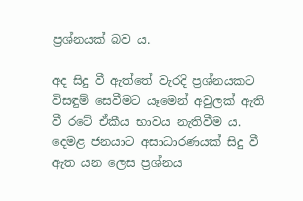ප්‍රශ්නයක් බව ය.

අද සිදු වී ඇත්තේ වැරදි ප්‍රශ්නයකට විසඳුම් සෙවීමට යෑමෙන් අවුලක් ඇති වී රටේ ඒකීය භාවය නැතිවීම ය. දෙමළ ජනයාට අසාධාරණයක් සිදු වී ඇත යන ලෙස ප්‍රශ්නය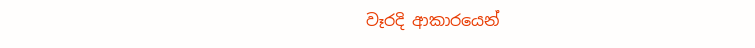වෑරදි ආකාරයෙන්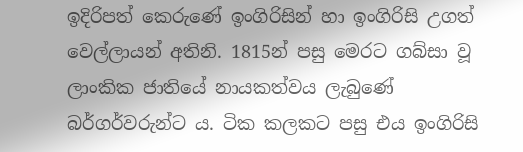ඉදිරිපත් කෙරුණේ ඉංගිරිසින් හා ඉංගිරිසි උගත් වෙල්ලායන් අතිනි. 1815න් පසු මෙරට ගබ්සා වූ ලාංකික ජාතියේ නායකත්වය ලැබුණේ බර්ගර්වරුන්ට ය. ටික කලකට පසු එය ඉංගිරිසි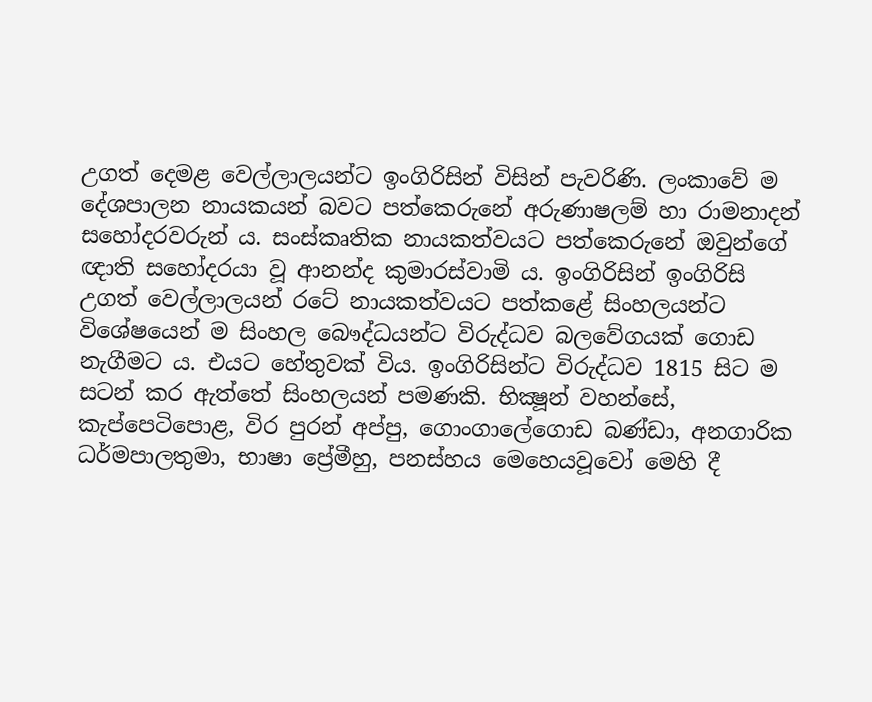උගත් දෙමළ වෙල්ලාලයන්ට ඉංගිරිසින් විසින් පැවරිණි. ලංකාවේ ම දේශපාලන නායකයන් බවට පත්කෙරුනේ අරුණාෂලම් හා රාමනාදන් සහෝදරවරුන් ය. සංස්කෘතික නායකත්වයට පත්කෙරුනේ ඔවුන්ගේ ඥාති සහෝදරයා වූ ආනන්ද කුමාරස්වාමි ය. ඉංගිරිසින් ඉංගිරිසි උගත් වෙල්ලාලයන් රටේ නායකත්වයට පත්කළේ සිංහලයන්ට විශේෂයෙන් ම සිංහල බෞද්ධයන්ට විරුද්ධව බලවේගයක් ගොඩ නැගීමට ය. එයට හේතුවක් විය. ඉංගිරිසින්ට විරුද්ධව 1815 සිට ම සටන් කර ඇත්තේ සිංහලයන් පමණකි. භික්‍ෂූන් වහන්සේ, කැප්පෙටිපොළ, විර පුරන් අප්පු, ගොංගාලේගොඩ බණ්ඩා, අනගාරික ධර්මපාලතුමා, භාෂා ප්‍රේමීහු, පනස්හය මෙහෙයවූවෝ මෙහි දී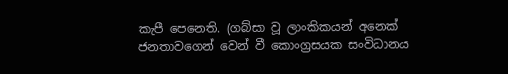කැපී පෙනෙති. (ගබ්සා වූ ලාංකිකයන් අනෙක් ජනතාවගෙන් වෙන් වී කොංග්‍රසයක සංවිධානය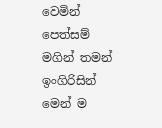වෙමින් පෙත්සම් මගින් තමන් ඉංගිරිසින් මෙන් ම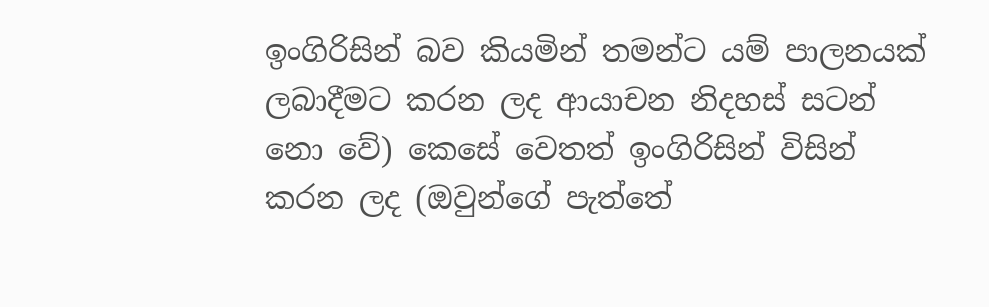ඉංගිරිසින් බව කියමින් තමන්ට යම් පාලනයක් ලබාදීමට කරන ලද ආයාචන නිදහස් සටන් නො වේ) කෙසේ වෙතත් ඉංගිරිසින් විසින් කරන ලද (ඔවුන්ගේ පැත්තේ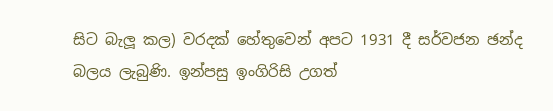සිට බැලූ කල) වරදක් හේතුවෙන් අපට 1931 දී සර්වජන ඡන්ද බලය ලැබුණි. ඉන්පසු ඉංගිරිසි උගත්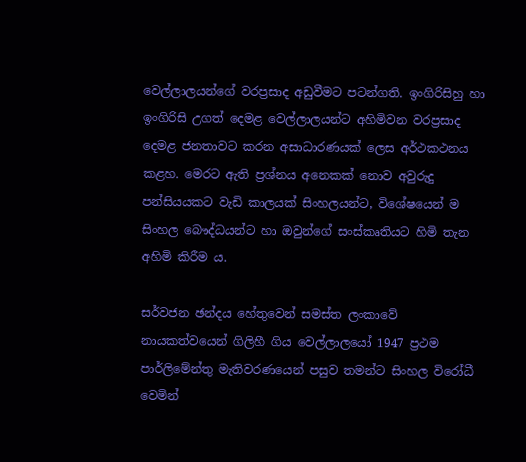වෙල්ලාලයන්ගේ වරප්‍රසාද අඩුවීමට පටන්ගති. ඉංගිරිසිහු හා ඉංගිරිසි උගත් දෙමළ වෙල්ලාලයන්ට අහිමිවන වරප්‍රසාද දෙමළ ජනතාවට කරන අසාධාරණයක් ලෙස අර්ථකථනය කළහ. මෙරට ඇති ප්‍රශ්නය අනෙකක් නොව අවුරුදු පන්සියයකට වැඩි කාලයක් සිංහලයන්ට, විශේෂයෙන් ම සිංහල බෞද්ධයන්ට හා ඔවුන්ගේ සංස්කෘතියට හිමි තැන අහිමි කිරීම ය.

සර්වජන ඡන්දය හේතුවෙන් සමස්ත ලංකාවේ නායකත්වයෙන් ගිලිහී ගිය වෙල්ලාලයෝ 1947 ප්‍රථම පාර්ලිමේන්තු මැතිවරණයෙන් පසුව තමන්ට සිංහල විරෝධී වෙමින්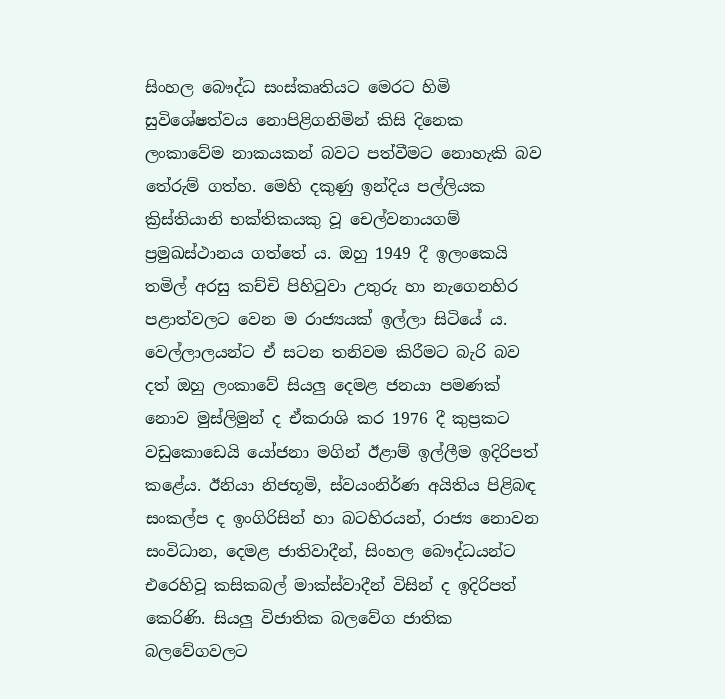සිංහල බෞද්ධ සංස්කෘතියට මෙරට හිමි සුවිශේෂත්වය නොපිළිගනිමින් කිසි දිනෙක ලංකාවේම නාකයකන් බවට පත්වීමට නොහැකි බව තේරුම් ගත්හ. මෙහි දකුණු ඉන්දිය පල්ලියක ක්‍රිස්තියානි භක්තිකයකු වූ චෙල්වනායගම් ප්‍රමුඛස්ථානය ගත්තේ ය. ඔහු 1949 දී ඉලංකෙයි තමිල් අරසු කච්චි පිහිටුවා උතුරු හා නැගෙනහිර පළාත්වලට වෙන ම රාජ්‍යයක් ඉල්ලා සිටියේ ය. වෙල්ලාලයන්ට ඒ සටන තනිවම කිරීමට බැරි බව දත් ඔහු ලංකාවේ සියලු දෙමළ ජනයා පමණක් නොව මුස්ලිමුන් ද ඒකරාශි කර 1976 දී කුප්‍රකට වඩුකොඩෙයි යෝජනා මගින් ඊළාම් ඉල්ලීම ඉදිරිපත් කළේය. ඊනියා නිජභූමි, ස්වයංනිර්ණ අයිතිය පිළිබඳ සංකල්ප ද ඉංගිරිසින් හා බටහිරයන්, රාජ්‍ය නොවන සංවිධාන, දෙමළ ජාතිවාදීන්, සිංහල බෞද්ධයන්ට එරෙහිවූ කසිකබල් මාක්ස්වාදීන් විසින් ද ඉදිරිපත් කෙරිණි. සියලු විජාතික බලවේග ජාතික බලවේගවලට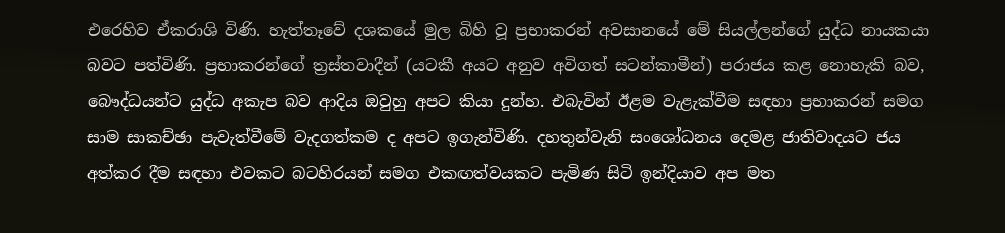එරෙහිව ඒකරාශි විණි. හැත්තෑවේ දශකයේ මුල බිහි වූ ප්‍රභාකරන් අවසානයේ මේ සියල්ලන්ගේ යුද්ධ නායකයා බවට පත්විණි. ප්‍රභාකරන්ගේ ත්‍රස්තවාදීන් (යටකී අයට අනුව අවිගත් සටන්කාමීන්) පරාජය කළ නොහැකි බව, බෞද්ධයන්ට යුද්ධ අකැප බව ආදිය ඔවුහු අපට කියා දුන්හ. එබැවින් ඊළම වැළැක්වීම සඳහා ප්‍රභාකරන් සමග සාම සාකච්ඡා පැවැත්වීමේ වැදගත්කම ද අපට ඉගැන්විණි. දහතුන්වැනි සංශෝධනය දෙමළ ජාතිවාදයට ජය අත්කර දීම සඳහා එවකට බටහිරයන් සමග එකඟත්වයකට පැමිණ සිටි ඉන්දියාව අප මත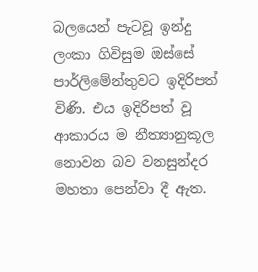බලයෙන් පැටවූ ඉන්දු ලංකා ගිවිසුම ඔස්සේ පාර්ලිමේන්තුවට ඉදිරිපත් විණි. එය ඉදිරිපත් වූ ආකාරය ම නීත්‍යානුකූල නොවන බව වනසුන්දර මහතා පෙන්වා දී ඇත.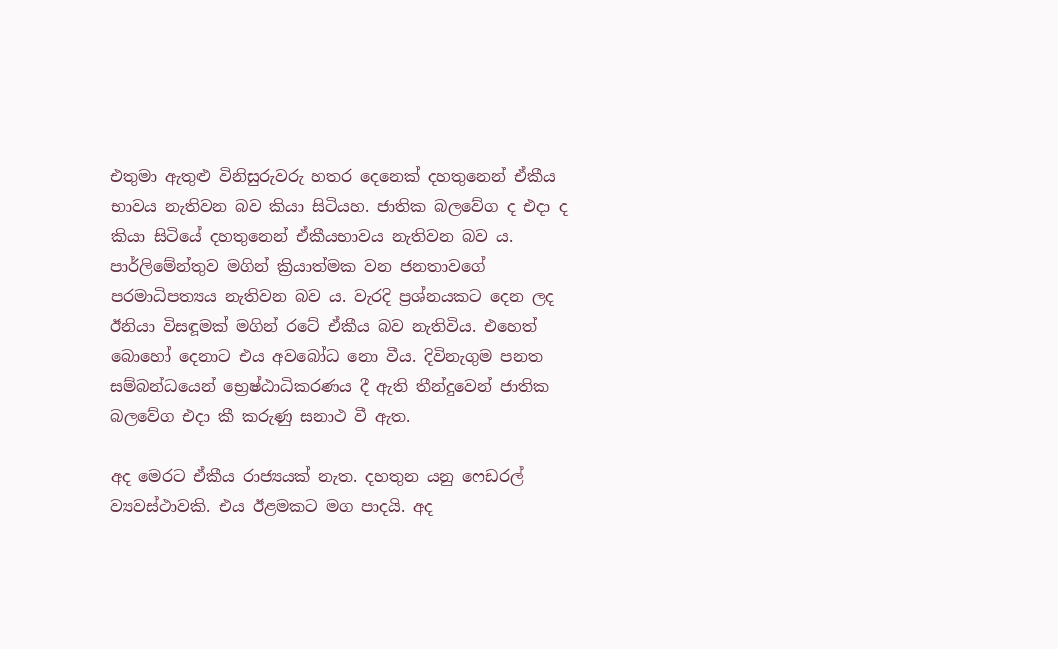එතුමා ඇතුළු විනිසුරුවරු හතර දෙනෙක් දහතුනෙන් ඒකීය භාවය නැතිවන බව කියා සිටියහ. ජාතික බලවේග ද එදා ද කියා සිටියේ දහතුනෙන් ඒකීයභාවය නැතිවන බව ය. පාර්ලිමේන්තුව මගින් ක්‍රියාත්මක වන ජනතාවගේ පරමාධිපත්‍යය නැතිවන බව ය. වැරදි ප්‍රශ්නයකට දෙන ලද ඊනියා විසඳූමක් මගින් රටේ ඒකීය බව නැතිවිය. එහෙත් බොහෝ දෙනාට එය අවබෝධ නො වීය. දිවිනැගුම පනත සම්බන්ධයෙන් භ්‍රෙෂ්ඨාධිකරණය දී ඇති තීන්දුවෙන් ජාතික බලවේග එදා කී කරුණු සනාථ වී ඇත.

අද මෙරට ඒකීය රාජ්‍යයක් නැත. දහතුන යනු ෆෙඩරල් ව්‍යවස්ථාවකි. එය ඊළමකට මග පාදයි. අද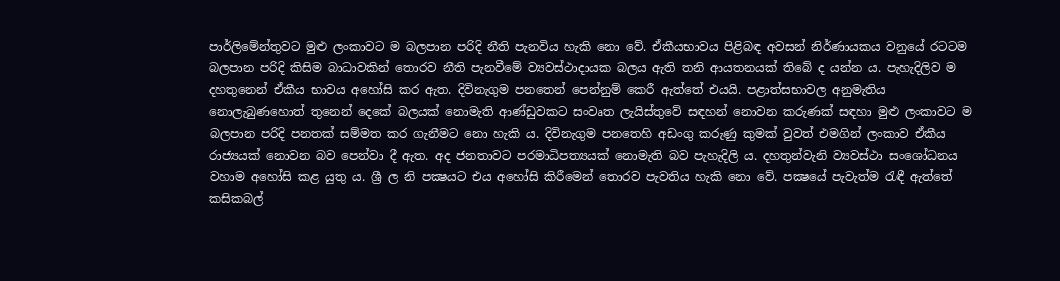පාර්ලිමේන්තුවට මුළු ලංකාවට ම බලපාන පරිදි නීති පැනවිය හැකි නො වේ. ඒකීයභාවය පිළිබඳ අවසන් නිර්ණායකය වනුයේ රටටම බලපාන පරිදි කිසිම බාධාවකින් තොරව නීති පැනවීමේ ව්‍යවස්ථාදායක බලය ඇති තනි ආයතනයක් තිබේ ද යන්න ය. පැහැදිලිව ම දහතුනෙන් ඒකීය භාවය අහෝසි කර ඇත. දිවිනැගුම පනතෙන් පෙන්නුම් කෙරී ඇත්තේ එයයි. පළාත්සභාවල අනුමැතිය නොලැබුණහොත් තුනෙන් දෙකේ බලයක් නොමැති ආණ්ඩුවකට සංවෘත ලැයිස්තුවේ සඳහන් නොවන කරුණක් සඳහා මුළු ලංකාවට ම බලපාන පරිදි පනතක් සම්මත කර ගැනීමට නො හැකි ය. දිවිනැගුම පනතෙහි අඩංගු කරුණු කුමක් වුවත් එමගින් ලංකාව ඒකීය රාජ්‍යයක් නොවන බව පෙන්වා දී ඇත. අද ජනතාවට පරමාධිපත්‍යයක් නොමැති බව පැහැදිලි ය. දහතුන්වැනි ව්‍යවස්ථා සංශෝධනය වහාම අහෝසි කළ යුතු ය. ශ්‍රී ල නි පක්‍ෂයට එය අහෝසි කිරීමෙන් තොරව පැවතිය හැකි නො වේ. පක්‍ෂයේ පැවැත්ම රැඳී ඇත්තේ කසිකබල්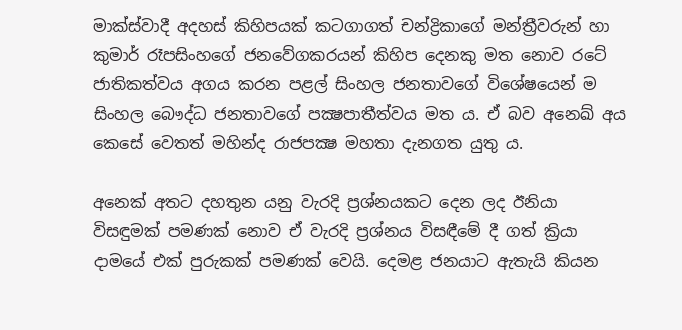මාක්ස්වාදී අදහස් කිහිපයක් කටගාගත් චන්ද්‍රිකාගේ මන්ත්‍රීවරුන් හා කුමාර් රෑපසිංහගේ ජනවේගකරයන් කිහිප දෙනකු මත නොව රටේ ජාතිකත්වය අගය කරන පළල් සිංහල ජනතාවගේ විශේෂයෙන් ම සිංහල බෞද්ධ ජනතාවගේ පක්‍ෂපාතීත්වය මත ය. ඒ බව අනෙඛ් අය කෙසේ වෙතත් මහින්ද රාජපක්‍ෂ මහතා දැනගත යුතු ය.

අනෙක් අතට දහතුන යනු වැරදි ප්‍රශ්නයකට දෙන ලද ඊනියා විසඳුමක් පමණක් නොව ඒ වැරදි ප්‍රශ්නය විසඳීමේ දී ගත් ක්‍රියා දාමයේ එක් පුරුකක් පමණක් වෙයි. දෙමළ ජනයාට ඇතැයි කියන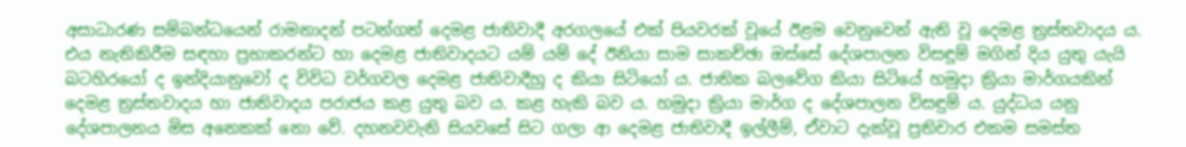අසාධාරණ සම්බන්ධයෙන් රාමනාදන් පටන්ගත් දෙමළ ජාතිවාදී අරගලයේ එක් පියවරක් වූයේ ඊළම වෙනුවෙන් ඇති වූ දෙමළ ත්‍රස්තවාදය ය. එය නැතිකිරීම සඳහා ප්‍රභාකරන්ට හා දෙමළ ජාතිවාදයට යම් යම් දේ ඊනියා සාම සාකච්ඡා ඔස්සේ දේශපාලන විසඳූම් මගින් දිය යුතු යැයි බටහිරයෝ ද ඉන්දියානුවෝ ද විවිධ වර්ගවල දෙමළ ජාතිවාදීහු ද කියා සිටියෝ ය. ජාතික බලවේග කියා සිටියේ හමුදා ක්‍රියා මාර්ගයකින් දෙමළ ත්‍රස්තවාදය හා ජාතිවාදය පරාජය කළ යුතු බව ය. කළ හැකි බව ය. හමුදා ක්‍රියා මාර්ග ද දේශපාලන විසඳුම් ය. යුද්ධය යනු දේශපාලනය මිස අනෙකක් නො වේ. දහනවවැනි සියවසේ සිට ගලා ආ දෙමළ ජාතිවාදී ඉල්ලීම්, ඒවාට දැක්වූ ප්‍රතිචාර එකම සමස්ත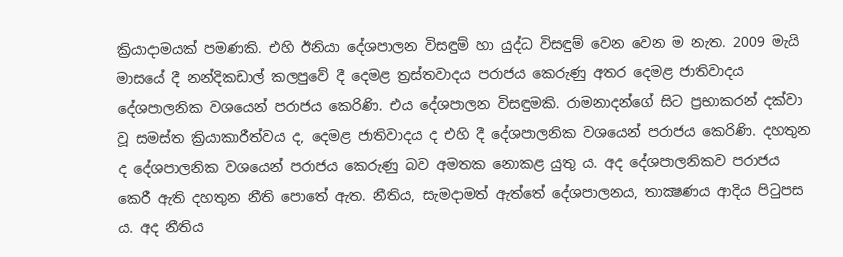ක්‍රියාදාමයක් පමණකි. එහි ඊනියා දේශපාලන විසඳුම් හා යුද්ධ විසඳුම් වෙන වෙන ම නැත. 2009 මැයි මාසයේ දී නන්දිකඩාල් කලපුවේ දී දෙමළ ත්‍රස්තවාදය පරාජය කෙරුණු අතර දෙමළ ජාතිවාදය දේශපාලනික වශයෙන් පරාජය කෙරිණි. එය දේශපාලන විසඳුමකි. රාමනාදන්ගේ සිට ප්‍රභාකරන් දක්වා වූ සමස්ත ක්‍රියාකාරීත්වය ද, දෙමළ ජාතිවාදය ද එහි දී දේශපාලනික වශයෙන් පරාජය කෙරිණි. දහතුන ද දේශපාලනික වශයෙන් පරාජය කෙරුණු බව අමතක නොකළ යුතු ය. අද දේශපාලනිකව පරාජය කෙරී ඇති දහතුන නීති පොතේ ඇත. නීතිය, සැමදාමත් ඇත්තේ දේශපාලනය, තාක්‍ෂණය ආදිය පිටුපස ය. අද නීතිය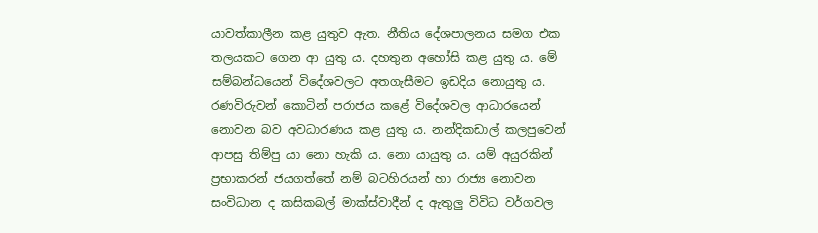යාවත්කාලීන කළ යුතුව ඇත. නීතිය දේශපාලනය සමග එක තලයකට ගෙන ආ යුතු ය. දහතුන අහෝසි කළ යුතු ය. මේ සම්බන්ධයෙන් විදේශවලට අතගැසීමට ඉඩදිය නොයුතු ය. රණවිරුවන් කොටින් පරාජය කළේ විදේශවල ආධාරයෙන් නොවන බව අවධාරණය කළ යුතු ය. නන්දිකඩාල් කලපුවෙන් ආපසු තිම්පු යා නො හැකි ය. නො යායුතු ය. යම් අයුරකින් ප්‍රභාකරන් ජයගත්තේ නම් බටහිරයන් හා රාජ්‍ය නොවන සංවිධාන ද කසිකබල් මාක්ස්වාදීන් ද ඇතුලු විවිධ වර්ගවල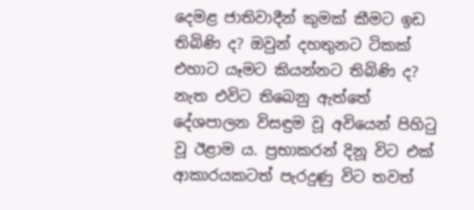දෙමළ ජාතිවාදීන් කුමක් කීමට ඉඩ තිබිණි ද? ඔවුන් දහතුනට ටිකක් එහාට යෑමට කියන්නට තිබිණි ද? නැත එවිට තිබෙනු ඇත්තේ දේශපාලන විසඳුම වූ අවියෙන් පිහිටු වූ ඊළාම ය. ප්‍රභාකරන් දිනූ විට එක් ආකාරයකටත් පැරදුණු විට තවත්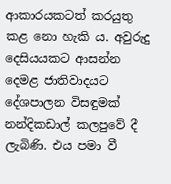ආකාරයකටත් කරයුතු කළ නො හැකි ය. අවුරුදු දෙසියයකට ආසන්න දෙමළ ජාතිවාදයට දේශපාලන විසඳුමක් නන්දිකඩාල් කලපුවේ දී ලැබිණි. එය පමා වී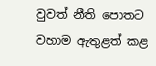වුවත් නීති පොතට වහාම ඇතුළත් කළ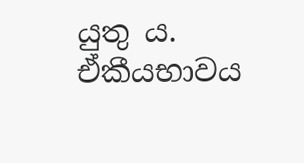යුතු ය. ඒකීයභාවය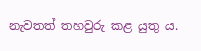නැවතත් තහවුරු කළ යුතු ය.